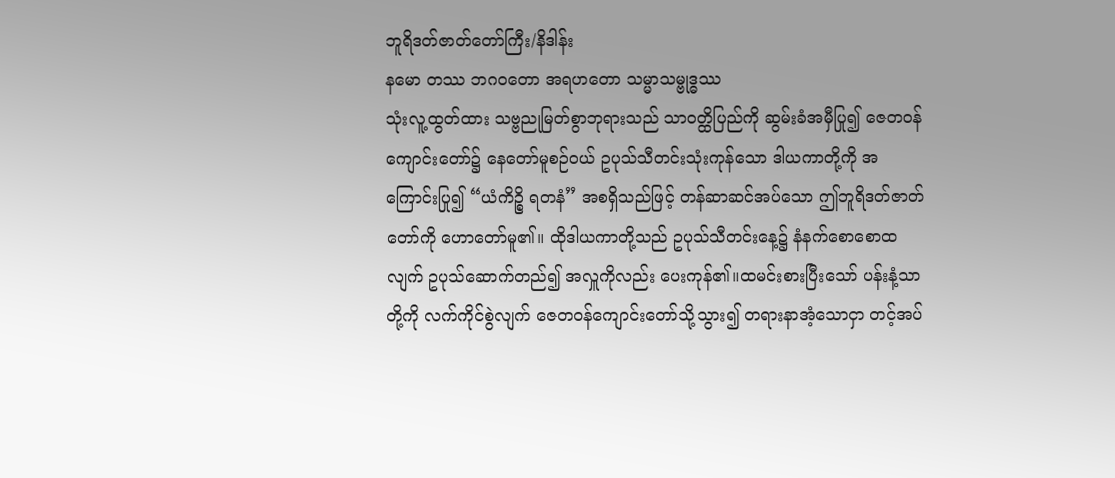ဘူရိဒတ်ဇာတ်တော်ကြီး/နိဒါန်း
နမော တဿ ဘဂဝတော အရဟတော သမ္မာသမ္ဗုဒ္ဓဿ
သုံးလူ့ထွတ်ထား သဗ္ဗညုမြတ်စွာဘုရားသည် သာဝတ္ထိပြည်ကို ဆွမ်းခံအမှီပြု၍ ဇေတဝန်ကျောင်းတော်၌ နေတော်မူစဉ်ဝယ် ဥပုသ်သီတင်းသုံးကုန်သော ဒါယကာတို့ကို အကြောင်းပြု၍ “ယံကိဉ္စိ ရတနံ” အစရှိသည်ဖြင့် တန်ဆာဆင်အပ်သော ဤဘူရိဒတ်ဇာတ်တော်ကို ဟောတော်မူ၏။ ထိုဒါယကာတို့သည် ဥပုသ်သီတင်းနေ့၌ နံနက်စောစောထလျက် ဥပုသ်ဆောက်တည်၍ အလှူကိုလည်း ပေးကုန်၏။ထမင်းစားပြီးသော် ပန်းနံ့သာတို့ကို လက်ကိုင်စွဲလျက် ဇေတဝန်ကျောင်းတော်သို့သွား၍ တရားနာအံ့သောငှာ တင့်အပ်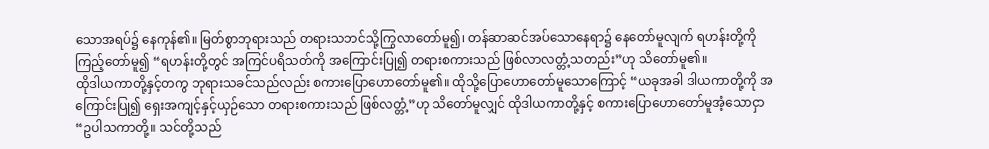သောအရပ်၌ နေကုန်၏။ မြတ်စွာဘုရားသည် တရားသဘင်သို့ကြွလာတော်မူ၍၊ တန်ဆာဆင်အပ်သောနေရာ၌ နေတော်မူလျက် ရဟန်းတို့ကို ကြည့်တော်မူ၍ “ရဟန်းတို့တွင် အကြင်ပရိသတ်ကို အကြောင်းပြု၍ တရားစကားသည် ဖြစ်လာလတ္တံ့သတည်း”ဟု သိတော်မူ၏။
ထိုဒါယကာတို့နှင့်တကွ ဘုရားသခင်သည်လည်း စကားပြောဟောတော်မူ၏။ ထိုသို့ပြောဟောတော်မူသောကြောင့် “ယခုအခါ ဒါယကာတို့ကို အကြောင်းပြု၍ ရှေးအကျင့်နှင့်ယှဉ်သော တရားစကားသည် ဖြစ်လတ္တံ့”ဟု သိတော်မူလျှင် ထိုဒါယကာတို့နှင့် စကားပြောဟောတော်မူအံ့သောငှာ “ဥပါသကာတို့။ သင်တို့သည်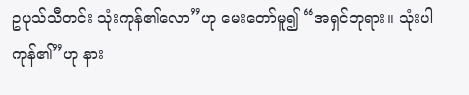ဥပုသ်သီတင်း သုံးကုန်၏လော”ဟု မေးတော်မူ၍ “အရှင်ဘုရား။ သုံးပါကုန်၏”ဟု နား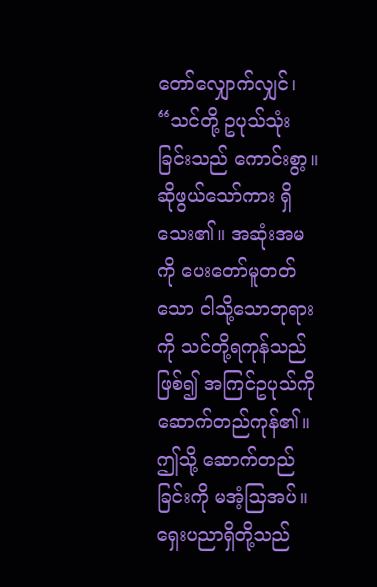တော်လျှောက်လျှင်၊ “သင်တို့ ဥပုသ်သုံးခြင်းသည် ကောင်းစွာ့။ ဆိုဖွယ်သော်ကား ရှိသေး၏။ အဆုံးအမကို ပေးတော်မူတတ်သော ငါသို့သောဘုရားကို သင်တို့ရကုန်သည်ဖြစ်၍ အကြင်ဥပုသ်ကို ဆောက်တည်ကုန်၏။ ဤသို့ ဆောက်တည်ခြင်းကို မအံ့သြအပ်။ ရှေးပညာရှိတို့သည်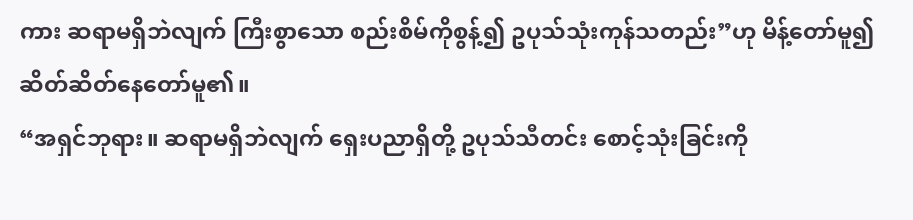ကား ဆရာမရှိဘဲလျက် ကြီးစွာသော စည်းစိမ်ကိုစွန့်၍ ဥပုသ်သုံးကုန်သတည်း”ဟု မိန့်တော်မူ၍ ဆိတ်ဆိတ်နေတော်မူ၏။
“အရှင်ဘုရား။ ဆရာမရှိဘဲလျက် ရှေးပညာရှိတို့ ဥပုသ်သီတင်း စောင့်သုံးခြင်းကို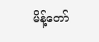မိန့်တော်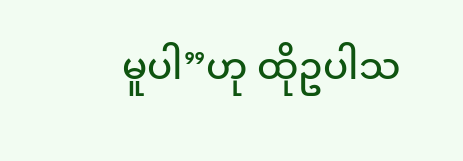မူပါ”ဟု ထိုဥပါသ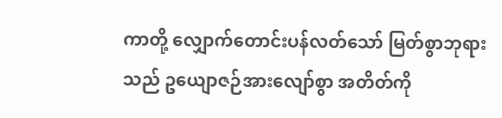ကာတို့ လျှောက်တောင်းပန်လတ်သော် မြတ်စွာဘုရားသည် ဥယျောဇဉ်အားလျော်စွာ အတိတ်ကို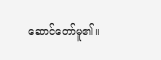ဆောင်တော်မူ၏။